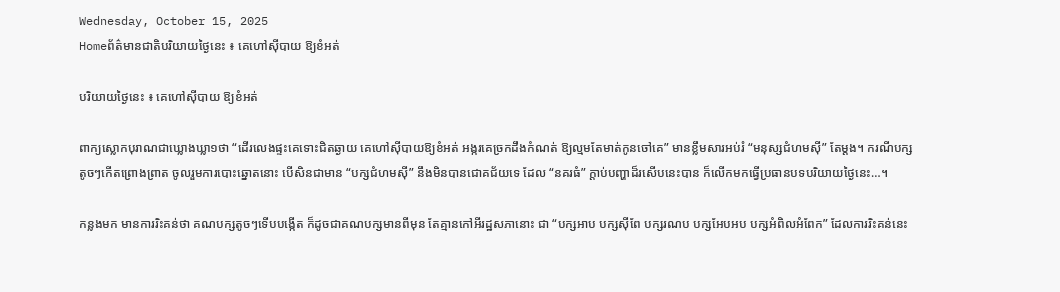Wednesday, October 15, 2025
Homeព័ត៌មានជាតិបរិយាយថ្ងៃនេះ ៖ គេហៅស៊ីបាយ ឱ្យខំអត់

បរិយាយថ្ងៃនេះ ៖ គេហៅស៊ីបាយ ឱ្យខំអត់

ពាក្យស្លោកបុរាណជាឃ្លោងឃ្លា១ថា “ដើរលេងផ្ទះគេទោះជិតឆ្ងាយ គេហៅស៊ីបាយឱ្យខំអត់ អង្ករគេច្រកដឹងកំណត់ ឱ្យល្មមតែមាត់កូនចៅគេ” មានខ្លឹមសារអប់រំ “មនុស្សជំហមស៊ី” តែម្តង។ ករណីបក្សតូចៗកើតព្រោងព្រាត ចូលរួមការបោះឆ្នោតនោះ បើសិនជាមាន “បក្សជំហមស៊ី” នឹងមិនបានជោគជ័យទេ ដែល “នគរធំ” ក្តាប់បញ្ហាដ៏រសើបនេះបាន ក៏លើកមកធ្វើប្រធានបទបរិយាយថ្ងៃនេះ…។

កន្លងមក មានការរិះគន់ថា គណបក្សតូចៗទើបបង្កើត ក៏ដូចជាគណបក្សមានពីមុន តែគ្មានកៅអីរដ្ឋសភានោះ ជា “បក្សអាប បក្សស៊ីពែ បក្សរណប បក្សអែបអប បក្សអំពិលអំពែក” ដែលការរិះគន់នេះ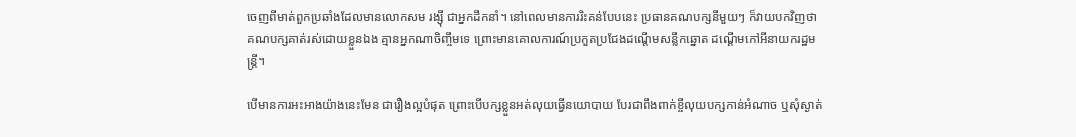ចេញពីមាត់ពួកប្រឆាំងដែលមានលោកសម រង្ស៊ី ជាអ្នកដឹកនាំ។ នៅពេលមានការរិះគន់បែបនេះ ប្រធានគណបក្សនីមួយៗ ក៏វាយបកវិញថា គណបក្សគាត់រស់ដោយខ្លួនឯង គ្មានអ្នកណាចិញ្ចឹមទេ ព្រោះមានគោលការណ៍ប្រកួតប្រជែងដណ្តើមសន្លឹកឆ្នោត ដណ្តើមកៅអីនាយករដ្ឋមន្ត្រី។

បើមានការអះអាងយ៉ាងនេះមែន ជារឿងល្អបំផុត ព្រោះបើបក្សខ្លួនអត់លុយធ្វើនយោបាយ បែរជាពឹងពាក់ខ្ចីលុយបក្សកាន់អំណាច ឬសុំស្ងាត់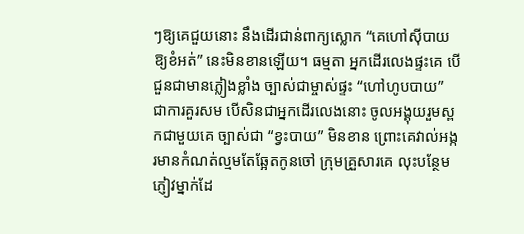ៗឱ្យគេជួយនោះ នឹងដើរជាន់ពាក្យស្លោក “គេហៅស៊ីបាយ ឱ្យខំអត់” នេះមិនខានឡើយ។ ធម្មតា អ្នកដើរលេងផ្ទះគេ បើជួនជាមានភ្លៀងខ្លាំង ច្បាស់ជាម្ចាស់ផ្ទះ “ហៅហូបបាយ” ជាការគួរសម បើសិនជាអ្នកដើរលេងនោះ ចូលអង្គុយរួមស្ពកជាមួយគេ ច្បាស់ជា “ខ្វះបាយ” មិនខាន ព្រោះគេវាល់អង្ករមានកំណត់ល្មមតែឆ្អែតកូនចៅ ក្រុមគ្រួសារគេ លុះបន្ថែមភ្ញៀវម្នាក់ដែ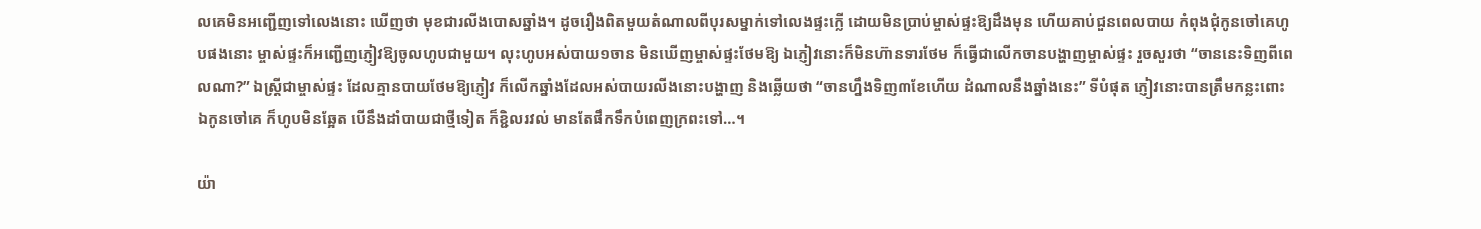លគេមិនអញ្ជើញទៅលេងនោះ ឃើញថា មុខជារលីងបោសឆ្នាំង។ ដូចរឿងពិតមួយតំណាលពីបុរសម្នាក់ទៅលេងផ្ទះក្លើ ដោយមិនប្រាប់ម្ចាស់ផ្ទះឱ្យដឹងមុន ហើយគាប់ជួនពេលបាយ កំពុងជុំកូនចៅគេហូបផងនោះ ម្ចាស់ផ្ទះក៏អញ្ជើញភ្ញៀវឱ្យចូលហូបជាមួយ។ លុះហូបអស់បាយ១ចាន មិនឃើញម្ចាស់ផ្ទះថែមឱ្យ ឯភ្ញៀវនោះក៏មិនហ៊ានទារថែម ក៏ធ្វើជាលើកចានបង្ហាញម្ចាស់ផ្ទះ រួចសួរថា “ចាននេះទិញពីពេលណា?” ឯស្ត្រីជាម្ចាស់ផ្ទះ ដែលគ្មានបាយថែមឱ្យភ្ញៀវ ក៏លើកឆ្នាំងដែលអស់បាយរលីងនោះបង្ហាញ និងឆ្លើយថា “ចានហ្នឹងទិញ៣ខែហើយ ដំណាលនឹងឆ្នាំងនេះ” ទីបំផុត ភ្ញៀវនោះបានត្រឹមកន្លះពោះ ឯកូនចៅគេ ក៏ហូបមិនឆ្អែត បើនឹងដាំបាយជាថ្មីទៀត ក៏ខ្ជិលរវល់ មានតែផឹកទឹកបំពេញក្រពះទៅ…។

យ៉ា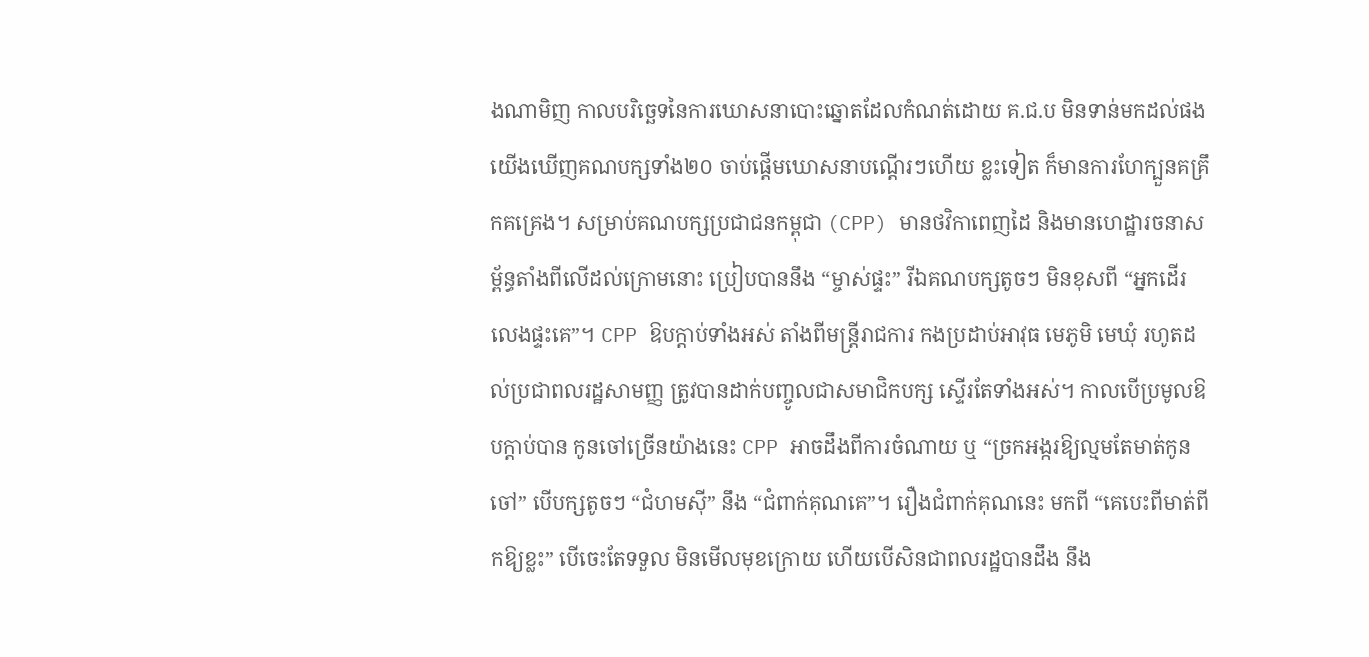ងណាមិញ កាលបរិច្ឆេទនៃការឃោសនាបោះឆ្នោតដែលកំណត់ដោយ គ.ជ.ប មិនទាន់មកដល់ផង យើងឃើញគណបក្សទាំង២០ ចាប់ផ្តើមឃោសនាបណ្តើរៗហើយ ខ្លះទៀត ក៏មានការហែក្បួនគគ្រឹកគគ្រេង។ សម្រាប់គណបក្សប្រជាជនកម្ពុជា (CPP) មានថវិកាពេញដៃ និងមានហេដ្ឋារចនាសម្ព័ន្ធតាំងពីលើដល់ក្រោមនោះ ប្រៀបបាននឹង “ម្ចាស់ផ្ទះ” រីឯគណបក្សតូចៗ មិនខុសពី “អ្នកដើរលេងផ្ទះគេ”។ CPP ឱបក្តាប់ទាំងអស់ តាំងពីមន្ត្រីរាជការ កងប្រដាប់អាវុធ មេភូមិ មេឃុំ រហូតដល់ប្រជាពលរដ្ឋសាមញ្ញ ត្រូវបានដាក់បញ្ចូលជាសមាជិកបក្ស ស្ទើរតែទាំងអស់។ កាលបើប្រមូលឱបក្តាប់បាន កូនចៅច្រើនយ៉ាងនេះ CPP អាចដឹងពីការចំណាយ ឬ “ច្រកអង្ករឱ្យល្មមតែមាត់កូនចៅ” បើបក្សតូចៗ “ជំហមស៊ី” នឹង “ជំពាក់គុណគេ”។ រឿងជំពាក់គុណនេះ មកពី “គេបេះពីមាត់ពីកឱ្យខ្លះ” បើចេះតែទទួល មិនមើលមុខក្រោយ ហើយបើសិនជាពលរដ្ឋបានដឹង នឹង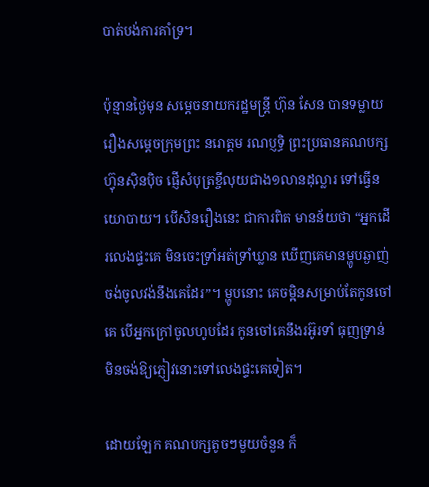បាត់បង់ការគាំទ្រ។

ប៉ុន្មានថ្ងៃមុន សម្តេចនាយករដ្ឋមន្ត្រី ហ៊ុន សែន បានទម្លាយរឿងសម្តេចក្រុមព្រះ នរោត្តម រណប្ញទ្ធិ ព្រះប្រធានគណបក្សហ៊្វុនស៊ិនប៉ិច ផ្ញើសំបុត្រខ្ចីលុយជាង១លានដុល្លារ ទៅធ្វើនយោបាយ។ បើសិនរឿងនេះ ជាការពិត មានន័យថា “អ្នកដើរលេងផ្ទះគេ មិនចេះទ្រាំអត់ទ្រាំឃ្លាន ឃើញគេមានម្ហូបឆ្ងាញ់ ចង់ចូលវង់នឹងគេដែរ”។ ម្ហូបនោះ គេចម្អិនសម្រាប់តែកូនចៅគេ បើអ្នកក្រៅចូលហូបដែរ កូនចៅគេនឹងរអ៊ូរទាំ ធុញទ្រាន់ មិនចង់ឱ្យភ្ញៀវនោះទៅលេងផ្ទះគេទៀត។

ដោយឡែក គណបក្សតូចៗមួយចំនួន ក៏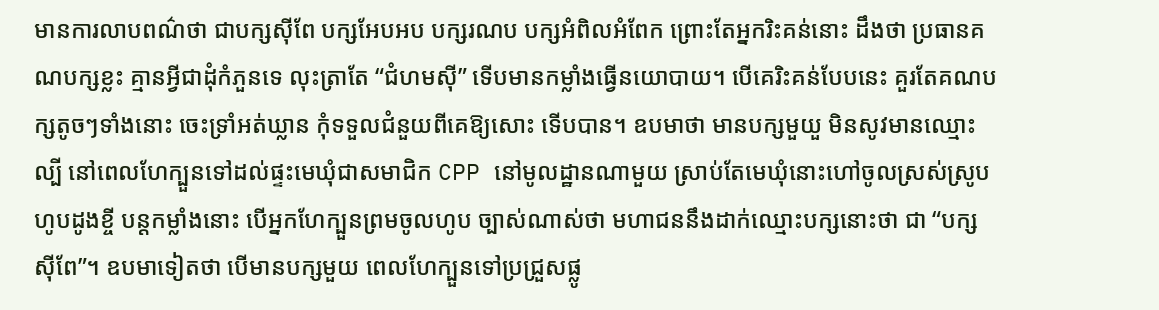មានការលាបពណ៌ថា ជាបក្សស៊ីពែ បក្សអែបអប បក្សរណប បក្សអំពិលអំពែក ព្រោះតែអ្នករិះគន់នោះ ដឹងថា ប្រធានគណបក្សខ្លះ គ្មានអ្វីជាដុំកំភួនទេ លុះត្រាតែ “ជំហមស៊ី” ទើបមានកម្លាំងធ្វើនយោបាយ។ បើគេរិះគន់បែបនេះ គួរតែគណបក្សតូចៗទាំងនោះ ចេះទ្រាំអត់ឃ្លាន កុំទទួលជំនួយពីគេឱ្យសោះ ទើបបាន។ ឧបមាថា មានបក្សមួយួ មិនសូវមានឈ្មោះល្បី នៅពេលហែក្បួនទៅដល់ផ្ទះមេឃុំជាសមាជិក CPP នៅមូលដ្ឋានណាមួយ ស្រាប់តែមេឃុំនោះហៅចូលស្រស់ស្រូប ហូបដូងខ្ចី បន្តកម្លាំងនោះ បើអ្នកហែក្បួនព្រមចូលហូប ច្បាស់ណាស់ថា មហាជននឹងដាក់ឈ្មោះបក្សនោះថា ជា “បក្សស៊ីពែ”។ ឧបមាទៀតថា បើមានបក្សមួយ ពេលហែក្បួនទៅប្រជ្រួសផ្លូ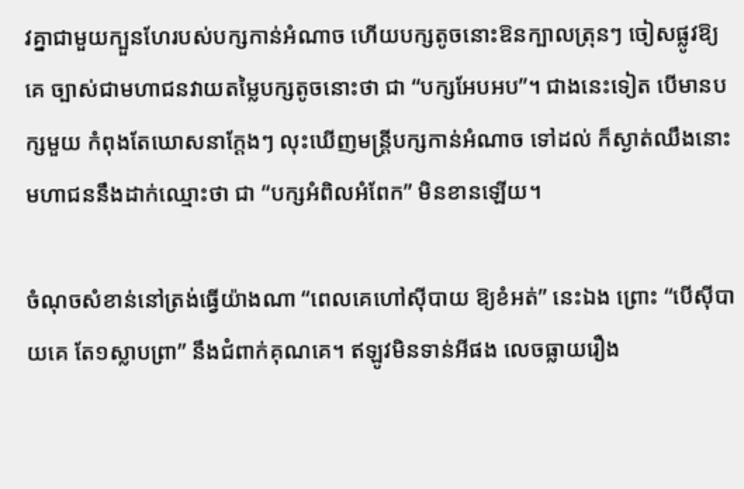វគ្នាជាមួយក្បួនហែរបស់បក្សកាន់អំណាច ហើយបក្សតូចនោះឱនក្បាលត្រុនៗ ចៀសផ្លូវឱ្យគេ ច្បាស់ជាមហាជនវាយតម្លៃបក្សតូចនោះថា ជា “បក្សអែបអប”។ ជាងនេះទៀត បើមានបក្សមួយ កំពុងតែឃោសនាក្តែងៗ លុះឃើញមន្ត្រីបក្សកាន់អំណាច ទៅដល់ ក៏ស្ងាត់ឈឹងនោះ មហាជននឹងដាក់ឈ្មោះថា ជា “បក្សអំពិលអំពែក” មិនខានឡើយ។

ចំណុចសំខាន់នៅត្រង់ធ្វើយ៉ាងណា “ពេលគេហៅស៊ីបាយ ឱ្យខំអត់” នេះឯង ព្រោះ “បើស៊ីបាយគេ តែ១ស្លាបព្រា” នឹងជំពាក់គុណគេ។ ឥឡូវមិនទាន់អីផង លេចធ្លាយរឿង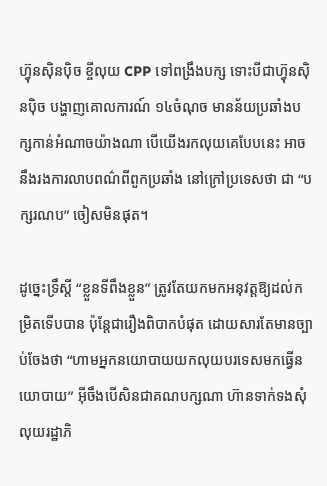ហ៊្វុនស៊ិនប៉ិច ខ្ចីលុយ CPP ទៅពង្រឹងបក្ស ទោះបីជាហ៊្វុនស៊ិនប៉ិច បង្ហាញគោលការណ៍ ១៤ចំណុច មានន័យប្រឆាំងបក្សកាន់អំណាចយ៉ាងណា បើយើងរកលុយគេបែបនេះ អាចនឹងរងការលាបពណ៌ពីពួកប្រឆាំង នៅក្រៅប្រទេសថា ជា “បក្សរណប” ចៀសមិនផុត។

ដូច្នេះទ្រឹស្តី “ខ្លួនទីពឹងខ្លួន” ត្រូវតែយកមកអនុវត្តឱ្យដល់កម្រិតទើបបាន ប៉ុន្តែជារឿងពិបាកបំផុត ដោយសារតែមានច្បាប់ចែងថា “ហាមអ្នកនយោបាយយកលុយបរទេសមកធ្វើនយោបាយ” អ៊ីចឹងបើសិនជាគណបក្សណា ហ៊ានទាក់ទងសុំលុយរដ្ឋាភិ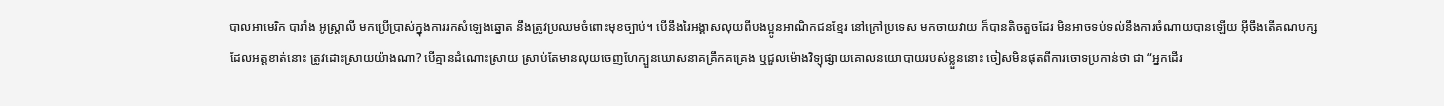បាលអាមេរិក បារាំង អូស្ត្រាលី មកប្រើប្រាស់ក្នុងការរកសំឡេងឆ្នោត នឹងត្រូវប្រឈមចំពោះមុខច្បាប់។ បើនឹងរៃអង្គាសលុយពីបងប្អូនអាណិកជនខ្មែរ នៅក្រៅប្រទេស មកចាយវាយ ក៏បានតិចតួចដែរ មិនអាចទប់ទល់នឹងការចំណាយបានឡើយ អ៊ីចឹងតើគណបក្សដែលអត្តខាត់នោះ ត្រូវដោះស្រាយយ៉ាងណា? បើគ្មានដំណោះស្រាយ ស្រាប់តែមានលុយចេញហែក្បួនឃោសនាគគ្រឹកគគ្រេង ឬជួលម៉ោងវិទ្យុផ្សាយគោលនយោបាយរបស់ខ្លួននោះ ចៀសមិនផុតពីការចោទប្រកាន់ថា ជា “អ្នកដើរ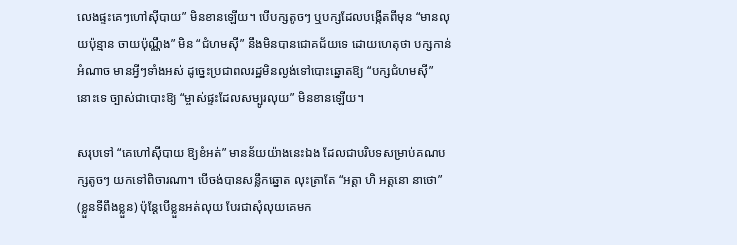លេងផ្ទះគេៗហៅស៊ីបាយ” មិនខានឡើយ។ បើបក្សតូចៗ ឬបក្សដែលបង្កើតពីមុន “មានលុយប៉ុន្មាន ចាយប៉ុណ្ណឹង” មិន “ជំហមស៊ី” នឹងមិនបានជោគជ័យទេ ដោយហេតុថា បក្សកាន់អំណាច មានអ្វីៗទាំងអស់ ដូច្នេះប្រជាពលរដ្ឋមិនល្ងង់ទៅបោះឆ្នោតឱ្យ “បក្សជំហមស៊ី” នោះទេ ច្បាស់ជាបោះឱ្យ “ម្ចាស់ផ្ទះដែលសម្បូរលុយ” មិនខានឡើយ។

សរុបទៅ “គេហៅស៊ីបាយ ឱ្យខំអត់” មានន័យយ៉ាងនេះឯង ដែលជាបរិបទសម្រាប់គណបក្សតូចៗ យកទៅពិចារណា។ បើចង់បានសន្លឹកឆ្នោត លុះត្រាតែ “អត្តា ហិ អត្តនោ នាថោ” (ខ្លួនទីពឹងខ្លួន) ប៉ុន្តែបើខ្លួនអត់លុយ បែរជាសុំលុយគេមក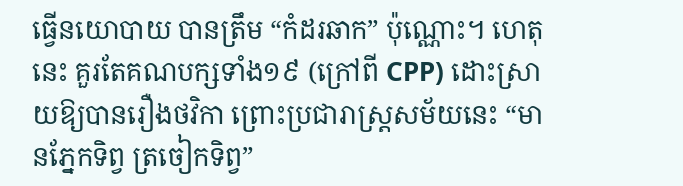ធ្វើនយោបាយ បានត្រឹម “កំដរឆាក” ប៉ុណ្ណោះ។ ហេតុនេះ គួរតែគណបក្សទាំង១៩ (ក្រៅពី CPP) ដោះស្រាយឱ្យបានរឿងថវិកា ព្រោះប្រជារាស្ត្រសម័យនេះ “មានភ្នែកទិព្វ ត្រចៀកទិព្វ”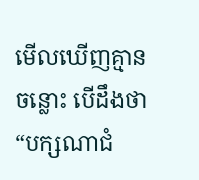មើលឃើញគ្មានចន្លោះ បើដឹងថា “បក្សណាជំ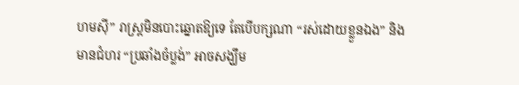ហមស៊ី” រាស្ត្រមិនបោះឆ្នោតឱ្យទេ តែបើបក្សណា “រស់ដោយខ្លួនឯង” និងមានជំហរ “ប្រឆាំងចំប្លង់” អាចសង្ឃឹម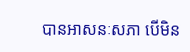បានអាសនៈសភា បើមិន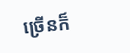ច្រើនក៏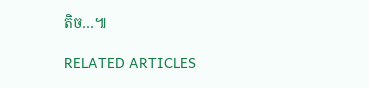តិច…៕

RELATED ARTICLES